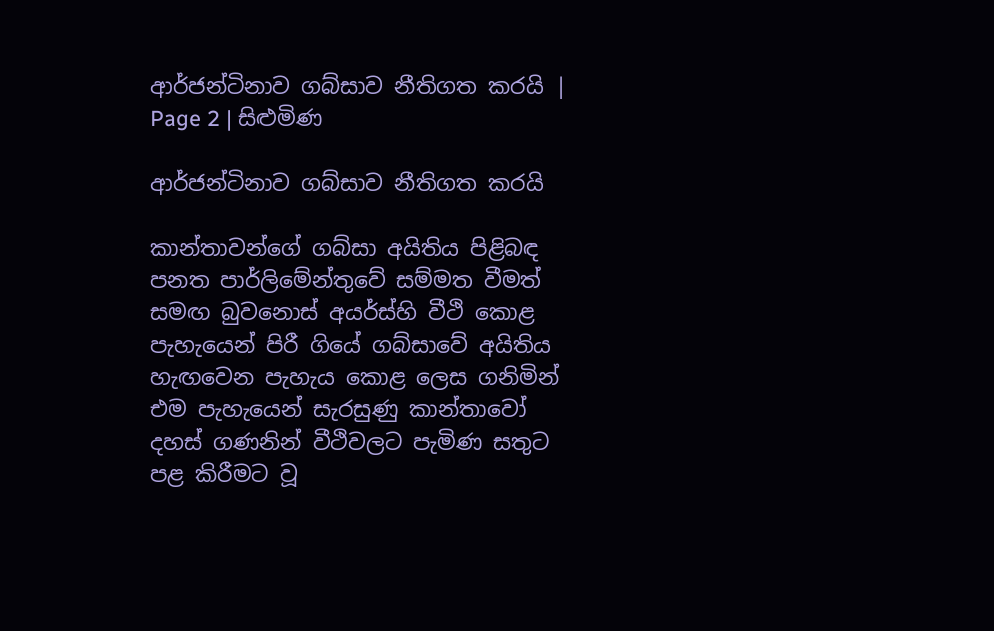ආර්ජන්ටිනාව ගබ්සාව නීතිගත කරයි | Page 2 | සිළුමිණ

ආර්ජන්ටිනාව ගබ්සාව නීතිගත කරයි

කාන්තාවන්ගේ ගබ්සා අයිතිය පිළිබඳ පනත පාර්ලිමේන්තුවේ සම්මත වීමත් සමඟ බුවනොස් අයර්ස්හි වීථි කොළ පැහැයෙන් පිරී ගියේ ගබ්සාවේ අයිතිය හැඟවෙන පැහැය කොළ ලෙස ගනිමින් එම පැහැයෙන් සැරසුණු කාන්තාවෝ දහස් ගණනින් වීථිවලට පැමිණ සතුට පළ කිරීමට වූ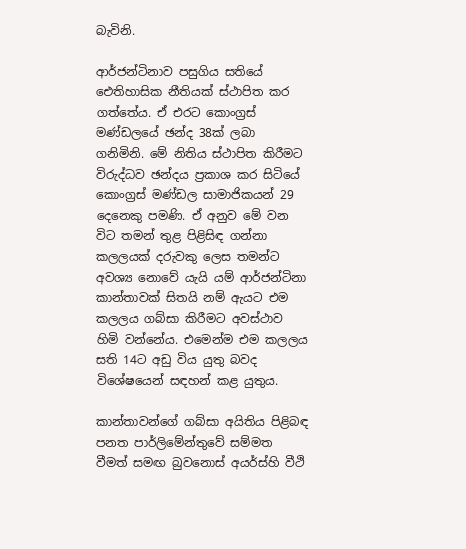බැවිනි.

ආර්ජන්ටිනාව පසුගිය සතියේ ඓතිහාසික නීතියක් ස්ථාපිත කර ගත්තේය. ඒ එරට කොංග්‍රස් මණ්ඩලයේ ඡන්ද 38ක් ලබා ගනිමිනි. මේ නිතිය ස්ථාපිත කිරීමට විරුද්ධව ඡන්දය ප්‍රකාශ කර සිටියේ කොංග්‍රස් මණ්ඩල සාමාජිකයන් 29 දෙනෙකු පමණි. ඒ අනුව මේ වන විට තමන් තුළ පිළිසිඳ ගන්නා කලලයක් දරුවකු ලෙස තමන්ට අවශ්‍ය නොවේ යැයි යම් ආර්ජන්ටිනා කාන්තාවක් සිතයි නම් ඇයට එම කලලය ගබ්සා කිරීමට අවස්ථාව හිමි වන්නේය. එමෙන්ම එම කලලය සති 14ට අඩු විය යුතු බවද විශේෂයෙන් සඳහන් කළ යුතුය.

කාන්තාවන්ගේ ගබ්සා අයිතිය පිළිබඳ පනත පාර්ලිමේන්තුවේ සම්මත වීමත් සමඟ බුවනොස් අයර්ස්හි වීථි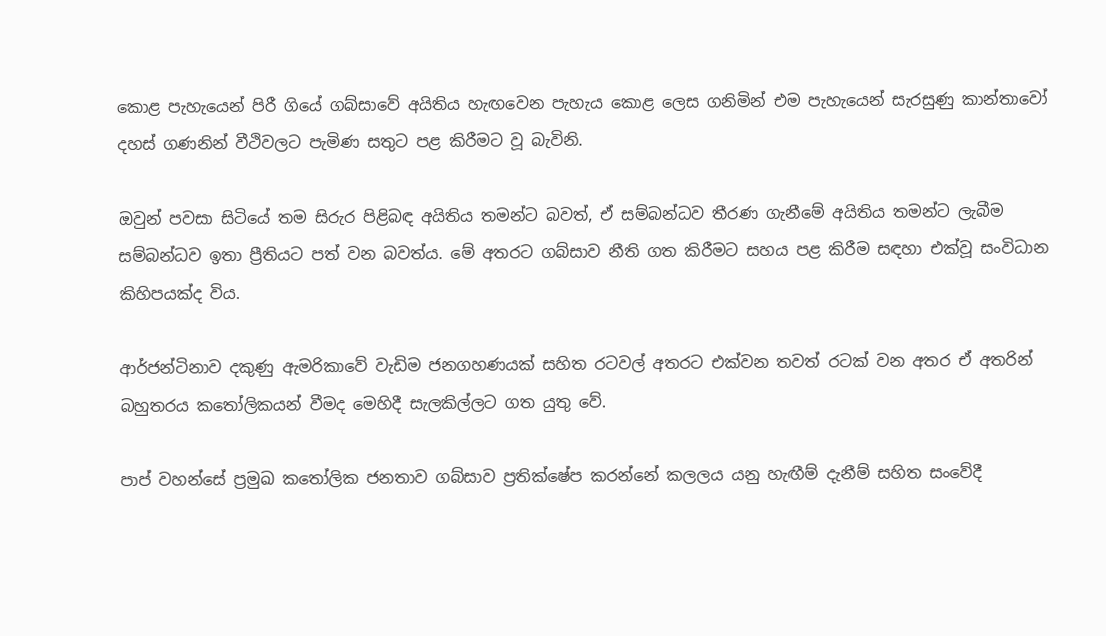කොළ පැහැයෙන් පිරී ගියේ ගබ්සාවේ අයිතිය හැඟවෙන පැහැය කොළ ලෙස ගනිමින් එම පැහැයෙන් සැරසුණු කාන්තාවෝ දහස් ගණනින් වීථිවලට පැමිණ සතුට පළ කිරීමට වූ බැවිනි.

ඔවුන් පවසා සිටියේ තම සිරුර පිළිබඳ අයිතිය තමන්ට බවත්, ඒ සම්බන්ධව තීරණ ගැනීමේ අයිතිය තමන්ට ලැබීම සම්බන්ධව ඉතා ප්‍රීතියට පත් වන බවත්ය. මේ අතරට ගබ්සාව නීති ගත කිරීමට සහය පළ කිරීම සඳහා එක්වූ සංවිධාන කිහිපයක්ද විය.

ආර්ජන්ටිනාව දකුණු ඇමරිකාවේ වැඩිම ජනගහණයක් සහිත රටවල් අතරට එක්වන තවත් රටක් වන අතර ඒ අතරින් බහුතරය කතෝලිකයන් වීමද මෙහිදී සැලකිල්ලට ගත යුතු වේ.

පාප් වහන්සේ ප්‍රමුඛ කතෝලික ජනතාව ගබ්සාව ප්‍රතික්ෂේප කරන්නේ කලලය යනු හැඟීම් දැනීම් සහිත සංවේදී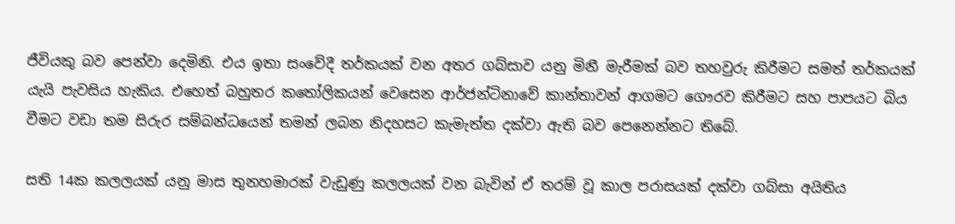ජීවියකු බව පෙන්වා දෙමිනි. එය ඉතා සංවේදී තර්කයක් වන අතර ගබ්සාව යනු මිනී මැරීමක් බව තහවුරු කිරීමට සමත් තර්කයක් යැයි පැවසිය හැකිය. එහෙත් බහුතර කතෝලිකයන් වෙසෙන ආර්ජන්ටිනාවේ කාන්තාවන් ආගමට ගෞරව කිරීමට සහ පාපයට බිය වීමට වඩා තම සිරුර සම්බන්ධයෙන් තමන් ලබන නිදහසට කැමැත්ත දක්වා ඇති බව පෙනෙන්නට තිබේ.

සති 14ක කලලයක් යනු මාස තුනහමාරක් වැඩුණු කලලයක් වන බැවින් ඒ තරම් වූ කාල පරාසයක් දක්වා ගබ්සා අයිතිය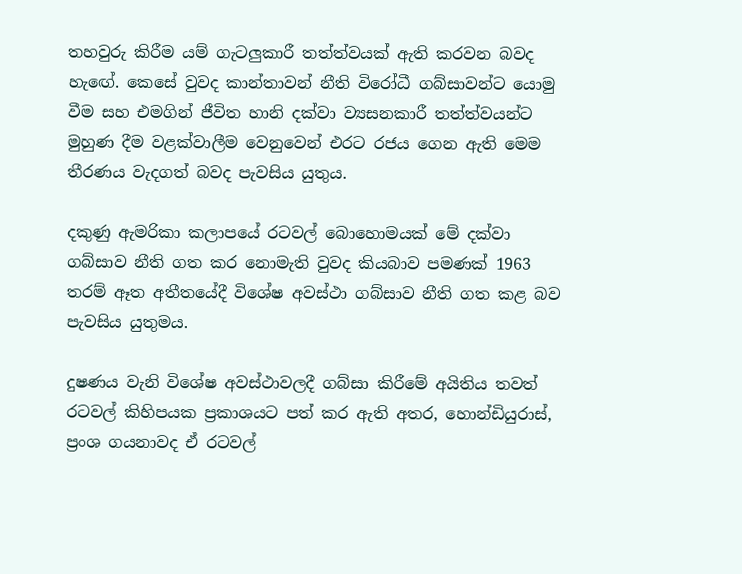තහවුරු කිරීම යම් ගැටලුකාරී තත්ත්වයක් ඇති කරවන බවද හැඟේ. කෙසේ වුවද කාන්තාවන් නීති විරෝධී ගබ්සාවන්ට යොමු වීම සහ එමගින් ජීවිත හානි දක්වා ව්‍යසනකාරී තත්ත්වයන්ට මුහුණ දීම වළක්වාලීම වෙනුවෙන් එරට රජය ගෙන ඇති මෙම තීරණය වැදගත් බවද පැවසිය යුතුය.

දකුණු ඇමරිකා කලාපයේ රටවල් බොහොමයක් මේ දක්වා ගබ්සාව නීති ගත කර නොමැති වුවද කියබාව පමණක් 1963 තරම් ඈත අතීතයේදී විශේෂ අවස්ථා ගබ්සාව නීති ගත කළ බව පැවසිය යුතුමය.

දුෂණය වැනි විශේෂ අවස්ථාවලදී ගබ්සා කිරීමේ අයිතිය තවත් රටවල් කිහිපයක ප්‍රකාශයට පත් කර ඇති අතර, හොන්ඩියුරාස්, ප්‍රංශ ගයනාවද ඒ රටවල්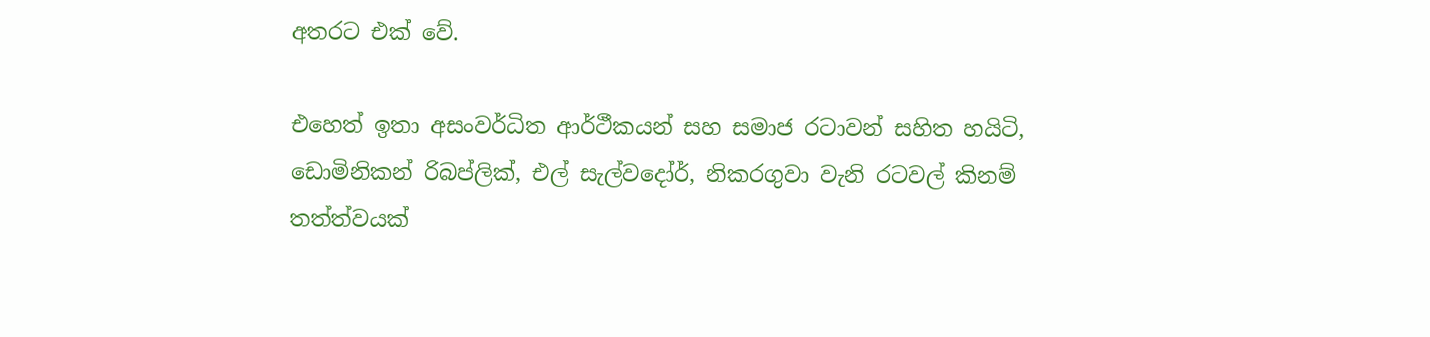අතරට එක් වේ.

එහෙත් ඉතා අසංවර්ධිත ආර්ථීකයන් සහ සමාජ රටාවන් සහිත හයිටි, ඩොමිනිකන් රිබප්ලික්, එල් සැල්වදෝර්, නිකරගුවා වැනි රටවල් කිනම් තත්ත්වයක්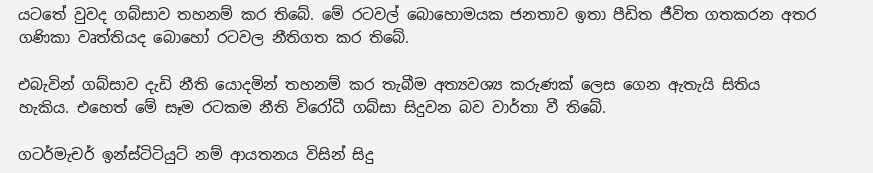යටතේ වුවද ගබ්සාව තහනම් කර තිබේ. මේ රටවල් බොහොමයක ජනතාව ඉතා පීඩිත ජීවිත ගතකරන අතර ගණිකා වෘත්තියද බොහෝ රටවල නීතිගත කර තිබේ.

එබැවින් ගබ්සාව දැඩි නීති යොදමින් තහනම් කර තැබීම අත්‍යවශ්‍ය කරුණක් ලෙස ගෙන ඇතැයි සිතිය හැකිය. එහෙත් මේ සෑම රටකම නීති විරෝධී ගබ්සා සිදුවන බව වාර්තා වී තිබේ.

ගටර්මැචර් ඉන්ස්ටිටියුට් නම් ආයතනය විසින් සිදු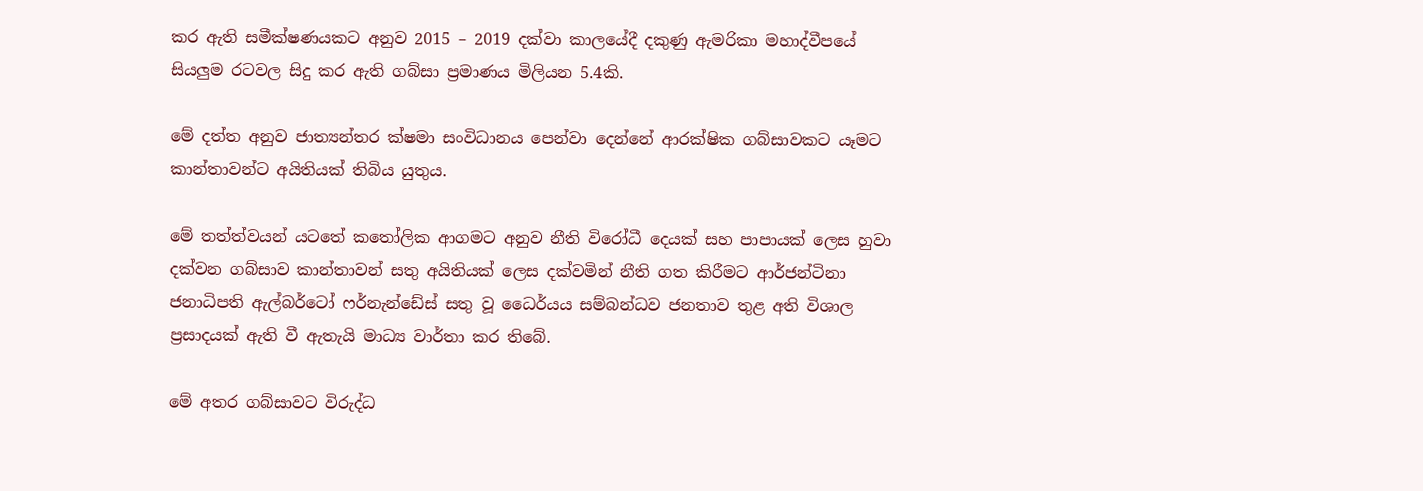කර ඇති සමීක්ෂණයකට අනුව 2015 – 2019 දක්වා කාලයේදී දකුණු ඇමරිකා මහාද්වීපයේ සියලුම රටවල සිදු කර ඇති ගබ්සා ප්‍රමාණය මිලියන 5.4කි.

මේ දත්ත අනුව ජාත්‍යන්තර ක්ෂමා සංවිධානය පෙන්වා දෙන්නේ ආරක්ෂික ගබ්සාවකට යෑමට කාන්තාවන්ට අයිතියක් තිබිය යුතුය.

මේ තත්ත්වයන් යටතේ කතෝලික ආගමට අනුව නීති විරෝධී දෙයක් සහ පාපායක් ලෙස හුවා දක්වන ගබ්සාව කාන්තාවන් සතු අයිතියක් ලෙස දක්වමින් නීති ගත කිරීමට ආර්ජන්ටිනා ජනාධිපති ඇල්බර්ටෝ ෆර්නැන්ඩේස් සතු වූ ධෛර්යය සම්බන්ධව ජනතාව තුළ අති විශාල ප්‍රසාදයක් ඇති වී ඇතැයි මාධ්‍ය වාර්තා කර තිබේ.

මේ අතර ගබ්සාවට විරුද්ධ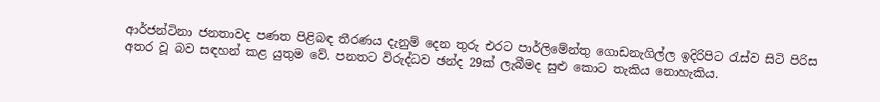ආර්ජන්ටිනා ජනතාවද පණත පිළිබඳ තීරණය දැනුම් දෙන තුරු එරට පාර්ලිමේන්තු ගොඩනැගිල්ල ඉදිරිපිට රැස්ව සිටි පිරිස අතර වූ බව සඳහන් කළ යුතුම වේ. පනතට විරුද්ධව ඡන්ද 29ක් ලැබීමද සුළු කොට තැකිය නොහැකිය.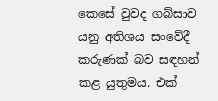කෙසේ වුවද ගබ්සාව යනු අතිශය සංවේදී කරුණක් බව සඳහන් කළ යුතුමය. එක්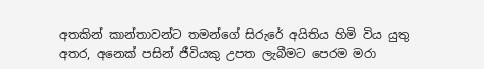අතකින් කාන්තාවන්ට තමන්ගේ සිරුරේ අයිතිය හිමි විය යුතු අතර, අනෙක් පසින් ජීවියකු උපත ලැබීමට පෙරම මරා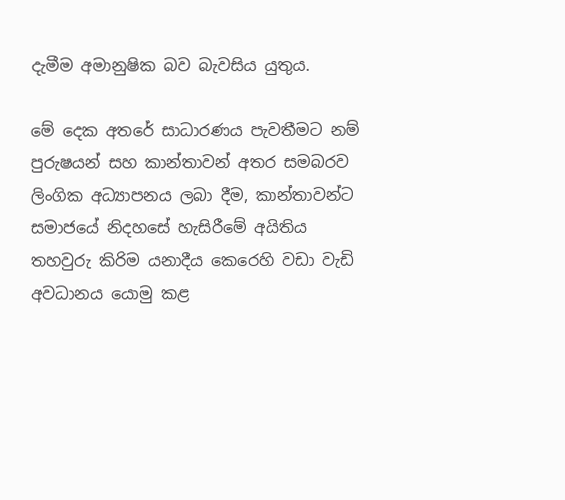දැමීම අමානුෂික බව බැවසිය යුතුය.

මේ දෙක අතරේ සාධාරණය පැවතීමට නම් පුරුෂයන් සහ කාන්තාවන් අතර සමබරව ලිංගික අධ්‍යාපනය ලබා දීම, කාන්තාවන්ට සමාජයේ නිදහසේ හැසිරීමේ අයිතිය තහවුරු කිරිම යනාදීය කෙරෙහි වඩා වැඩි අවධානය යොමු කළ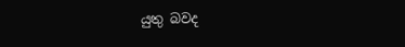යුතු බවද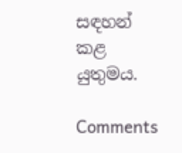සඳහන් කළ යුතුමය.

Comments